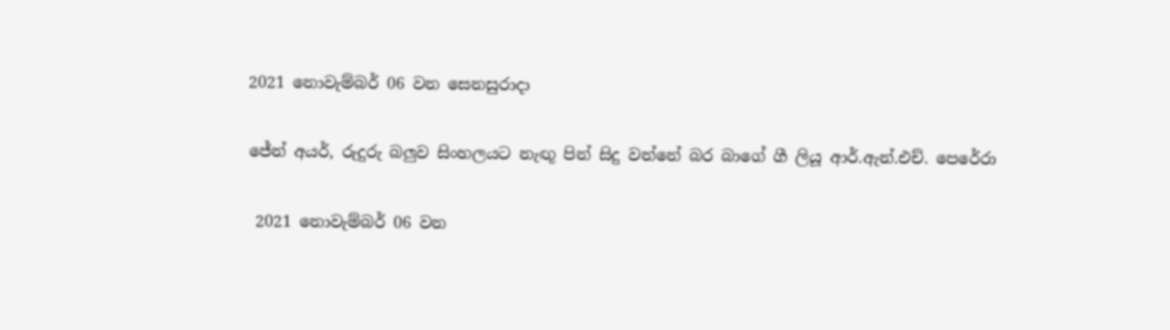2021 නොවැම්බර් 06 වන සෙනසුරාදා

ජේන් අයර්, රුදුරු බලුව සිංහලයට නැඟූ පින් සිදු වන්නේ බර බාගේ ගී ලියූ ආර්.ඇන්.එච්. පෙරේරා

 2021 නොවැම්බර් 06 වන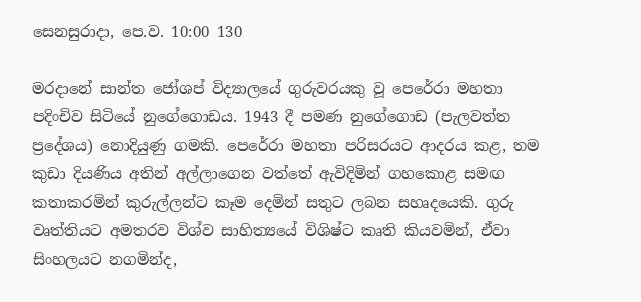සෙනසුරාදා, පෙ.ව. 10:00 130

මරදානේ සාන්ත ජෝශප් විද්‍යාලයේ ගුරුවරයකු වූ පෙරේරා මහතා පදිංචිව සිටියේ නුගේගොඩය. 1943 දී පමණ නුගේගොඩ (පැලවත්ත ප්‍රදේශය) නොදියුණු ගමකි. පෙරේරා මහතා පරිසරයට ආදරය කළ, තම කුඩා දියණිය අතින් අල්ලාගෙන වත්තේ ඇවිදිමින් ගහකොළ සමඟ කතාකරමින් කුරුල්ලන්ට කෑම දෙමින් සතුට ලබන සහෘදයෙකි. ගුරු වෘත්තියට අමතරව විශ්ව සාහිත්‍යයේ විශිෂ්ට කෘති කියවමින්, ඒවා සිංහලයට නගමින්ද,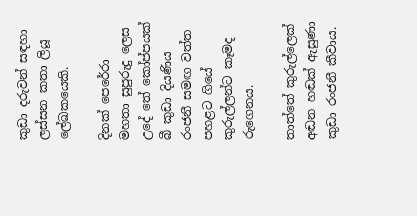කුඩා දරුවන් සඳහා ලස්සන කතා ලියූ ලේඛකයෙකි.

දිනක් පෙරේරා මහතා සුපුරුදු ලෙස උදේ තේ කෝප්පයක් බී කුඩා දියණිය රංජනී සමඟ වත්ත පහළට ගියේ කුරුල්ලන්ට කෑමද රුගෙනය.

තාත්තේ කුරුල්ලෙක් අඬන හඬක් ඇසුණා කුඩා රංජනී කීවාය.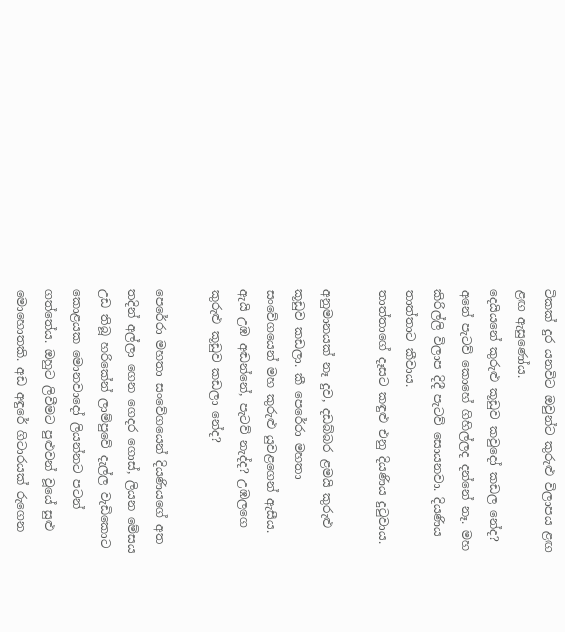ටිකක් දුර යනවිට ඔවුන්ට කුරුළු විලාපය ළඟ ළඟ ඇසුණෝය.
දෙයියනේ කුරුළු කූඩුව කවුදෝ කඩල නේද? අනේ පැටව් කොහේ ගිහිල්ලද දන්නේ නෑ. මහ කිරිල්ලි විලාප දිදී පැටව් සොයනවා. දියණිය තාත්තාට කීවාය.
තාත්තාගේ දෑසට කඳුළු එනු දියණිය දුටුවාය.

අනුමානයක් නෑ දුව, දඩබ්බර ළමයි කුරුළු  කූඩුව කඩලා. කී පෙරේරා මහතා සංවේගයෙන් මහ කුරුළු යුවළගෙන් ඇසීය.
ඇයි උඹ අඬන්නේ, පැටව් නැද්ද? උඹලගෙ කුරුළු කූඩුව කඩලා නේද?

පෙරේරා මහතා සංවේගයෙන් දියණියගේ අත තදින් අල්ලා ගෙන ගෙදර ගොස්, ලියන මේසය උඩ තිබූ හරිකේන් ලාම්පුවේ දැල්ල වැඩිකොට කොළයක මොනවාදෝ ලියන්නට පටන් ගත්තේය. ඔහුට ලිවීමට පුළුවන් වූයේ සුළු මොහොතකි. අඩ අඳුරේ ගිටාරයක් රුගෙන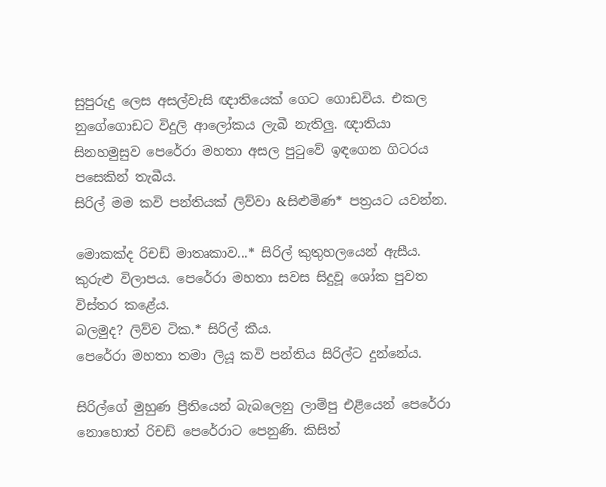සුපුරුදු ලෙස අසල්වැසි ඥාතියෙක් ගෙට ගොඩවිය. එකල නුගේගොඩට විදුලි ආලෝකය ලැබී නැතිලු. ඥාතියා සිනහමුසුව පෙරේරා මහතා අසල පුටුවේ ඉඳගෙන ගිටරය පසෙකින් තැබීය.
සිරිල් මම කවි පන්තියක් ලිව්වා &සිළුමිණ* පත්‍රයට යවන්න.

මොකක්ද රිචඩ් මාතෘකාව...* සිරිල් කුතුහලයෙන් ඇසීය.
කුරුළු විලාපය. පෙරේරා මහතා සවස සිදුවූ ශෝක පුවත විස්තර කළේය.
බලමුද? ලිව්ව ටික.* සිරිල් කීය.
පෙරේරා මහතා තමා ලියූ කවි පන්තිය සිරිල්ට දුන්නේය.

සිරිල්ගේ මුහුණ ප්‍රීතියෙන් බැබලෙනු ලාම්පු එළියෙන් පෙරේරා නොහොත් රිචඩ් පෙරේරාට පෙනුණි. කිසිත්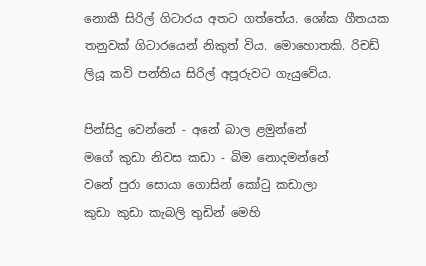නොකී සිරිල් ගිටාරය අතට ගත්තේය. ශෝක ගීතයක තනුවක් ගිටාරයෙන් නිකුත් විය. මොහොතකි. රිචඩ් ලියූ කවි පන්තිය සිරිල් අපූරුවට ගැයුවේය.

පින්සිදු වෙන්නේ - අනේ බාල ළමුන්නේ
මගේ කුඩා නිවස කඩා - බිම නොදමන්නේ
වනේ පුරා සොයා ගොසින් කෝටු කඩාලා
කුඩා කුඩා කැබලි තුඩින් මෙහි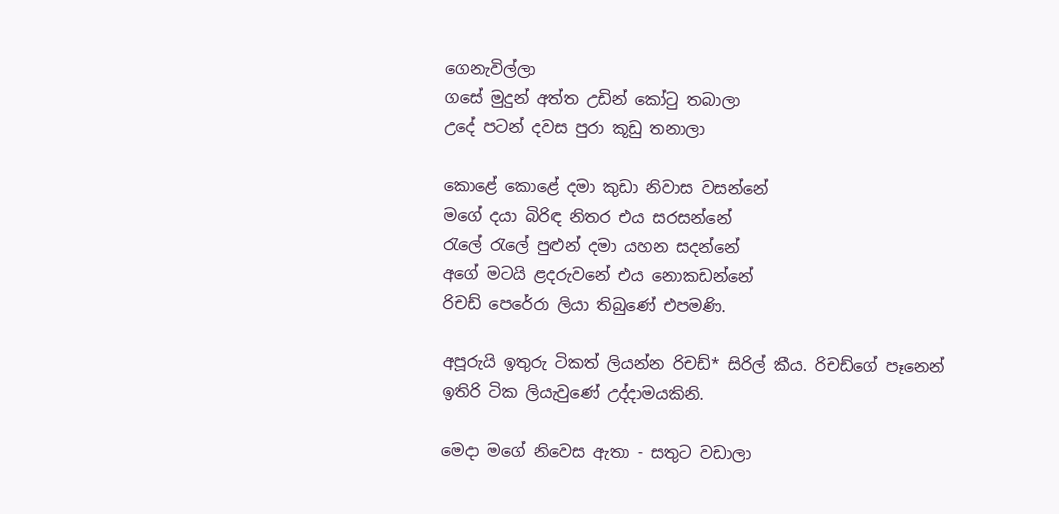ගෙනැවිල්ලා
ගසේ මුදුන් අත්ත උඩින් කෝටු තබාලා
උදේ පටන් දවස පුරා කූඩු තනාලා

කොළේ කොළේ දමා කුඩා නිවාස වසන්නේ
මගේ දයා බිරිඳ නිතර එය සරසන්නේ
රැලේ රැලේ පුළුන් දමා යහන සදන්නේ
අගේ මටයි ළදරුවනේ එය නොකඩන්නේ
රිචඩ් පෙරේරා ලියා තිබුණේ එපමණි.

අපූරුයි ඉතුරු ටිකත් ලියන්න රිචඩ්* සිරිල් කීය. රිචඩ්ගේ පෑනෙන් ඉතිරි ටික ලියැවුණේ උද්දාමයකිනි.

මෙදා මගේ නිවෙස ඇතා - සතුට වඩාලා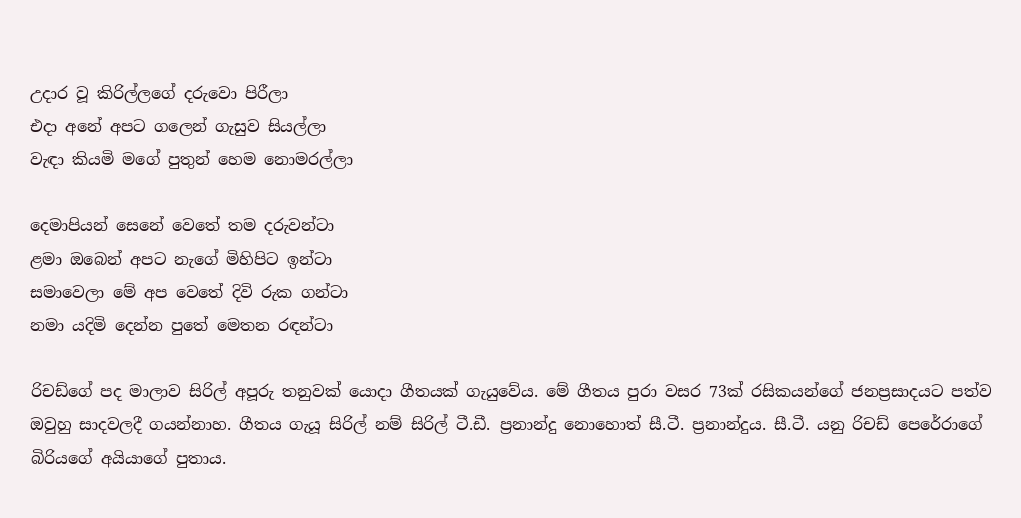උදාර වූ කිරිල්ලගේ දරුවො පිරීලා
එදා අනේ අපට ගලෙන් ගැසුව සියල්ලා
වැඳා කියමි මගේ පුතුන් හෙම නොමරල්ලා

දෙමාපියන් සෙනේ වෙතේ තම දරුවන්ටා
ළමා ඔබෙන් අපට නැගේ මිහිපිට ඉන්ටා
සමාවෙලා මේ අප වෙතේ දිවි රුක ගන්ටා
නමා යදිමි දෙන්න පුතේ මෙතන රඳන්ටා

රිචඩ්ගේ පද මාලාව සිරිල් අපූරු තනුවක් යොදා ගීතයක් ගැයුවේය. මේ ගීතය පුරා වසර 73ක් රසිකයන්ගේ ජනප්‍රසාදයට පත්ව ඔවුහු සාදවලදී ගයන්නාහ. ගීතය ගැයූ සිරිල් නම් සිරිල් ටී.ඩී. ප්‍රනාන්දු නොහොත් සී.ටී. ප්‍රනාන්දුය. සී.ටී. යනු රිචඩ් පෙරේරාගේ බිරියගේ අයියාගේ පුතාය.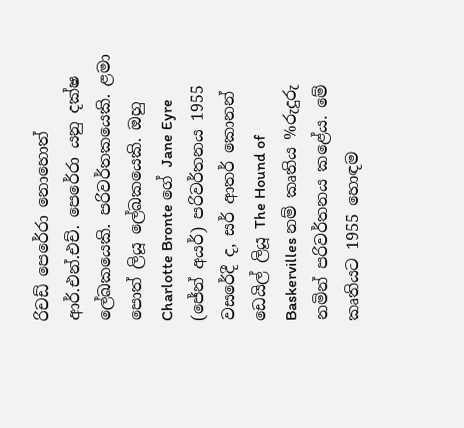රිචඩ් පෙරේරා නොහොත් ආර්.එන්.එච්. පෙරේරා යනු දක්ෂ ලේඛකයෙකි. පරිවර්තකයෙකි. ළමා පොත් ලියූ ලේඛකයෙකි. ඔහු Charlotte Bronte ගේ Jane Eyre (ජේන් අයර්) පරිවර්තනය 1955 වසරේදී ද, සර් ආතර් කොනන් ඩෙයිල් ලියූ The Hound of Baskervilles නම් කෘතිය %රුදුරු නමින් පරිවර්තනය කළේය. මේ කෘතියට 1955 හොඳම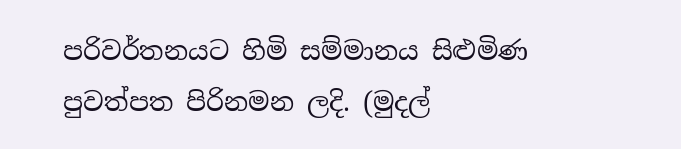පරිවර්තනයට හිමි සම්මානය සිළුමිණ පුවත්පත පිරිනමන ලදි. (මුදල්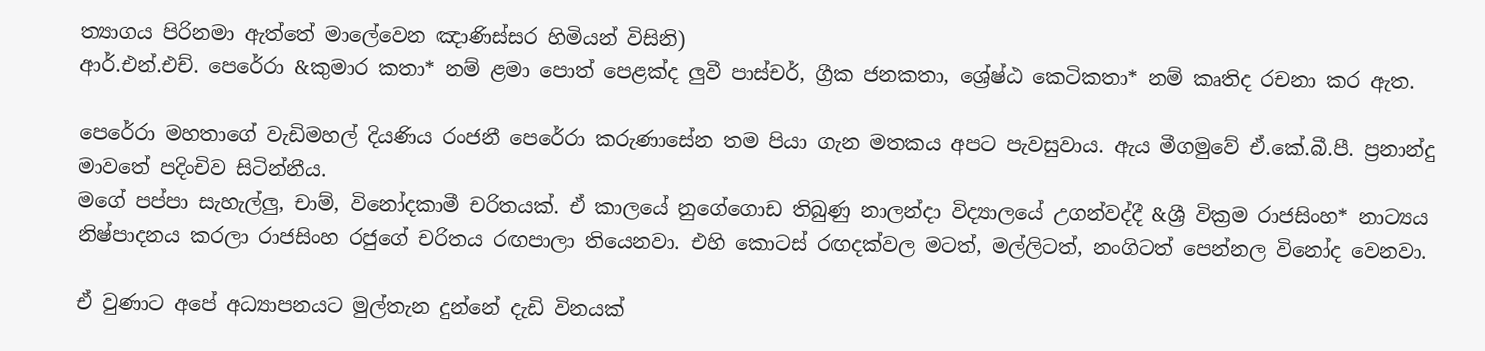ත්‍යාගය පිරිනමා ඇත්තේ මාලේවෙන ඤාණිස්සර හිමියන් විසිනි)
ආර්.එන්.එච්. පෙරේරා &කුමාර කතා* නම් ළමා පොත් පෙළක්ද ලුවී පාස්චර්, ග්‍රීක ජනකතා, ශ්‍රේෂ්ඨ කෙටිකතා* නම් කෘතිද රචනා කර ඇත.

පෙරේරා මහතාගේ වැඩිමහල් දියණිය රංජනී පෙරේරා කරුණාසේන තම පියා ගැන මතකය අපට පැවසුවාය. ඇය මීගමුවේ ඒ.කේ.බී.පී. ප්‍රනාන්දු මාවතේ පදිංචිව සිටින්නීය.
මගේ පප්පා සැහැල්ලු, චාම්, විනෝදකාමී චරිතයක්. ඒ කාලයේ නුගේගොඩ තිබුණු නාලන්දා විද්‍යාලයේ උගන්වද්දී &ශ්‍රී වික්‍රම රාජසිංහ* නාට්‍යය නිෂ්පාදනය කරලා රාජසිංහ රජුගේ චරිතය රඟපාලා තියෙනවා. එහි කොටස් රඟදක්වල මටත්, මල්ලිටත්, නංගිටත් පෙන්නල විනෝද වෙනවා.

ඒ වුණාට අපේ අධ්‍යාපනයට මුල්තැන දුන්නේ දැඩි විනයක්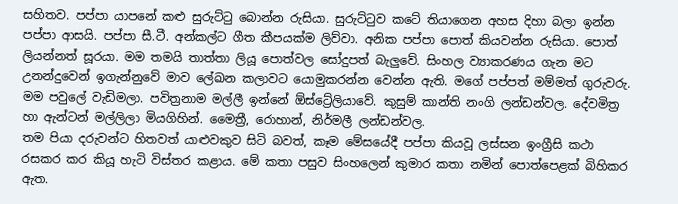සහිතව. පප්පා යාපනේ කළු සුරුට්ටු බොන්න රුසියා. සුරුට්ටුව කටේ තියාගෙන අහස දිහා බලා ඉන්න පප්පා ආසයි. පප්පා සී.ටී. අන්කල්ට ගීත කීපයක්ම ලිව්වා. අනික පප්පා පොත් කියවන්න රුසියා. පොත් ලියන්නත් සූරයා. මම තමයි තාත්තා ලියූ පොත්වල සෝදුපත් බැලුවේ. සිංහල ව්‍යාකරණය ගැන මට උනන්දුවෙන් ඉගැන්නුවේ මාව ලේඛන කලාවට යොමුකරන්න වෙන්න ඇති. මගේ පප්පත් මම්මත් ගුරුවරු. මම පවුලේ වැඩිමලා. පවිත්‍රනාම මල්ලී ඉන්නේ ඕස්ට්‍රේලියාවේ. කුසුම් කාන්ති නංගි ලන්ඩන්වල. දේවමිත්‍ර හා ඇන්ටන් මල්ලිලා මියගිහින්. මෛත්‍රී, රොහාන්, නිර්මලී ලන්ඩන්වල.
තම පියා දරුවන්ට හිතවත් යාළුවකුව සිටි බවත්, කෑම මේසයේදී පප්පා කියවූ ලස්සන ඉංග්‍රීසි කථා රසකර කර කියූ හැටි විස්තර කළාය. මේ කතා පසුව සිංහලෙන් කුමාර කතා නමින් පොත්පෙළක් බිහිකර ඇත.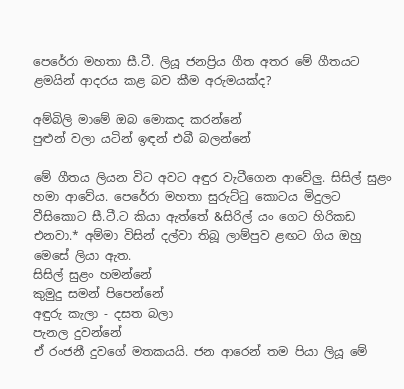පෙරේරා මහතා සී.ටී. ලියූ ජනප්‍රිය ගීත අතර මේ ගීතයට ළමයින් ආදරය කළ බව කීම අරුමයක්ද?

අම්බිලි මාමේ ඔබ මොකද කරන්නේ
පුළුන් වලා යටින් ඉඳන් එබී බලන්නේ

මේ ගීතය ලියන විට අවට අඳුර වැටීගෙන ආවේලු. සිසිල් සුළං හමා ආවේය. පෙරේරා මහතා සුරුට්ටු කොටය මිදුලට වීසිකොට සී.ටී.ට කියා ඇත්තේ &සිරිල් යං ගෙට හිරිකඩ එනවා.* අම්මා විසින් දල්වා තිබූ ලාම්පුව ළඟට ගිය ඔහු මෙසේ ලියා ඇත.
සිසිල් සුළං හමන්නේ
කුමුදු සමන් පිපෙන්නේ
අඳුරු කැලා - දසත බලා
පැනල දුවන්නේ
ඒ රංජනී දුවගේ මතකයයි. ජන ආරෙන් තම පියා ලියූ මේ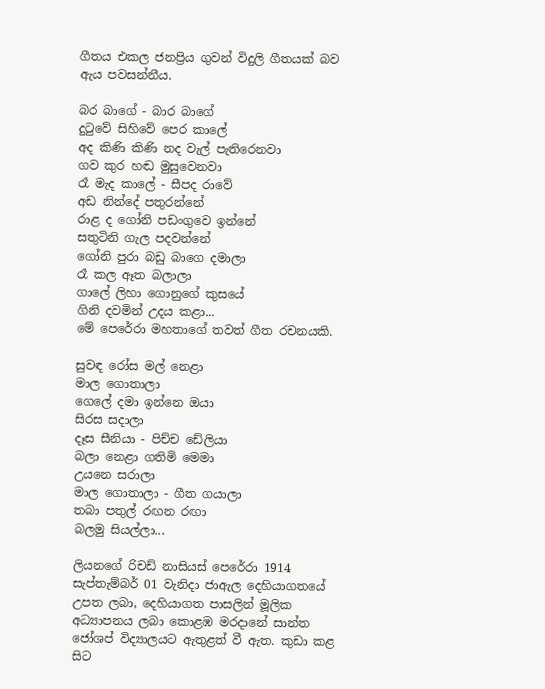ගීතය එකල ජනප්‍රිය ගුවන් විදුලි ගීතයක් බව ඇය පවසන්නීය.

බර බාගේ - බාර බාගේ
දුටුවේ සිහිවේ පෙර කාලේ
අද කිණි කිණි නද වැල් පැතිරෙනවා
ගව කුර හඬ මුසුවෙනවා
රෑ මැද කාලේ - සීපද රාවේ
අඩ නින්දේ පතුරන්නේ
රාළ ද ගෝනි පඩංගුවෙ ඉන්නේ
සතුටිනි ගැල පදවන්නේ
ගෝනි පුරා බඩු බාගෙ දමාලා
රෑ කල ඈත බලාලා
ගාලේ ලිහා ගොනුගේ කුසයේ
ගිනි දවමින් උදය කළා...
මේ පෙරේරා මහතාගේ තවත් ගීත රචනයකි.

සුවඳ රෝස මල් නෙළා
මාල ගොතාලා
ගෙලේ දමා ඉන්නෙ ඔයා
සිරස සදාලා
දෑස සීනියා - පිච්ච ඩේලියා
බලා නෙළා ගතිමි මෙමා
උයනෙ සරාලා
මාල ගොතාලා - ගීත ගයාලා
තබා පතුල් රඟන රඟා
බලමු සියල්ලා...

ලියනගේ රිචඩ් නාසියස් පෙරේරා 1914 සැප්තැම්බර් 01 වැනිදා ජාඇල දෙහියාගතයේ උපත ලබා, දෙහියාගත පාසලින් මූලික අධ්‍යාපනය ලබා කොළඹ මරදානේ සාන්ත ජෝශප් විද්‍යාලයට ඇතුළත් වී ඇත. කුඩා කළ සිට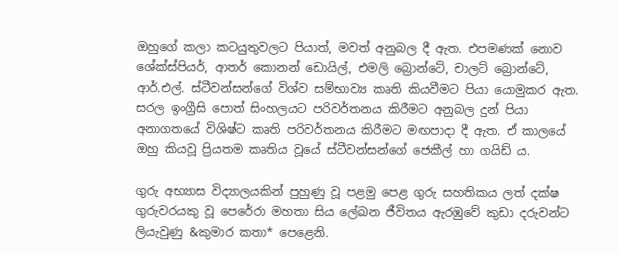ඔහුගේ කලා කටයුතුවලට පියාත්, මවත් අනුබල දී ඇත. එපමණක් නොව ශේක්ස්පියර්, ආතර් කොනන් ඩොයිල්, එමලි බ්‍රොන්ටේ, චාලට් බ්‍රොන්ටේ, ආර්.එල්. ස්ටීවන්සන්ගේ විශ්ව සම්භාව්‍ය කෘති කියවීමට පියා යොමුකර ඇත. සරල ඉංග්‍රීසි පොත් සිංහලයට පරිවර්තනය කිරීමට අනුබල දුන් පියා අනාගතයේ විශිෂ්ට කෘති පරිවර්තනය කිරීමට මඟපාදා දී ඇත. ඒ කාලයේ ඔහු කියවූ ප්‍රියතම කෘතිය වූයේ ස්ටීවන්සන්ගේ ජෙකීල් හා ගයිඩ් ය.

ගුරු අභ්‍යාස විද්‍යාලයකින් පුහුණු වූ පළමු පෙළ ගුරු සහතිකය ලත් දක්ෂ ගුරුවරයකු වූ පෙරේරා මහතා සිය ලේඛන ජීවිතය ඇරඹුවේ කුඩා දරුවන්ට ලියැවුණු &කුමාර කතා* පෙළෙනි.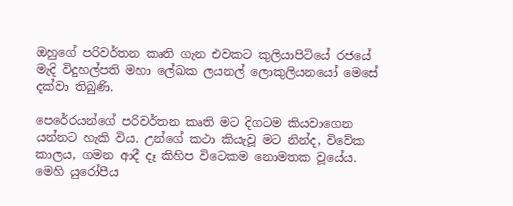ඔහුගේ පරිවර්තන කෘති ගැන එවකට කුලියාපිටියේ රජයේ මැදි විදුහල්පති මහා ලේඛක ලයනල් ලොකුලියනයෝ මෙසේ දක්වා තිබුණි.

පෙරේරයන්ගේ පරිවර්තන කෘති මට දිගටම කියවාගෙන යන්නට හැකි විය. උන්ගේ කථා කියැවූ මට නින්ද, විවේක කාලය, ගමන ආදී දෑ කිහිප විටෙකම නොමතක වූයේය. මෙහි යුරෝපීය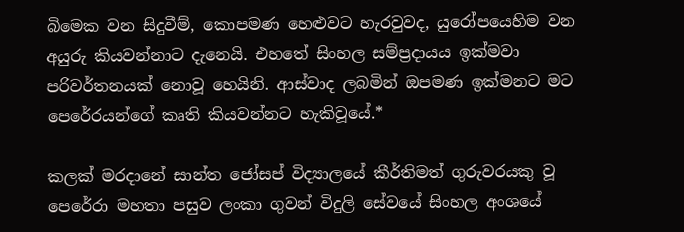බිමෙක වන සිදුවීම්, කොපමණ හෙළුවට හැරවුවද, යුරෝපයෙහිම වන අයුරු කියවන්නාට දැනෙයි. එහතේ සිංහල සම්ප්‍රදායය ඉක්මවා පරිවර්තනයක් නොවූ හෙයිනි. ආස්වාද ලබමින් ඔපමණ ඉක්මනට මට පෙරේරයන්ගේ කෘති කියවන්නට හැකිවූයේ.*

කලක් මරදානේ සාන්ත ජෝසප් විද්‍යාලයේ කීර්තිමත් ගුරුවරයකු වූ පෙරේරා මහතා පසුව ලංකා ගුවන් විදුලි සේවයේ සිංහල අංශයේ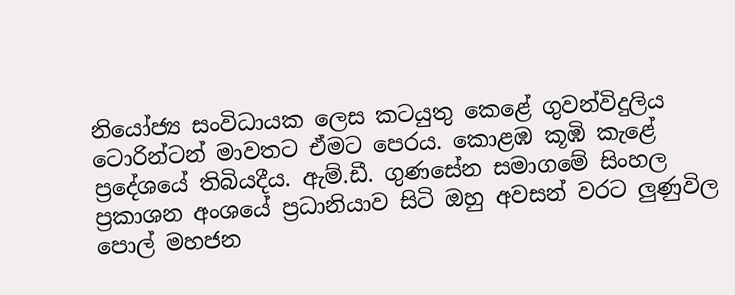නියෝජ්‍ය සංවිධායක ලෙස කටයුතු කෙළේ ගුවන්විදුලිය ටොරින්ටන් මාවතට ඒමට පෙරය. කොළඹ කූඹි කැළේ ප්‍රදේශයේ තිබියදීය. ඇම්.ඩී. ගුණසේන සමාගමේ සිංහල ප්‍රකාශන අංශයේ ප්‍රධානියාව සිටි ඔහු අවසන් වරට ලුණුවිල පොල් මහජන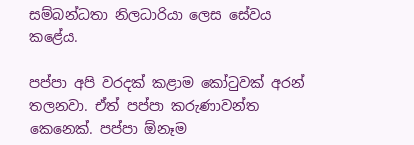සම්බන්ධතා නිලධාරියා ලෙස සේවය කළේය.

පප්පා අපි වරදක් කළාම කෝටුවක් අරන් තලනවා. ඒත් පප්පා කරුණාවන්ත කෙනෙක්. පප්පා ඕනෑම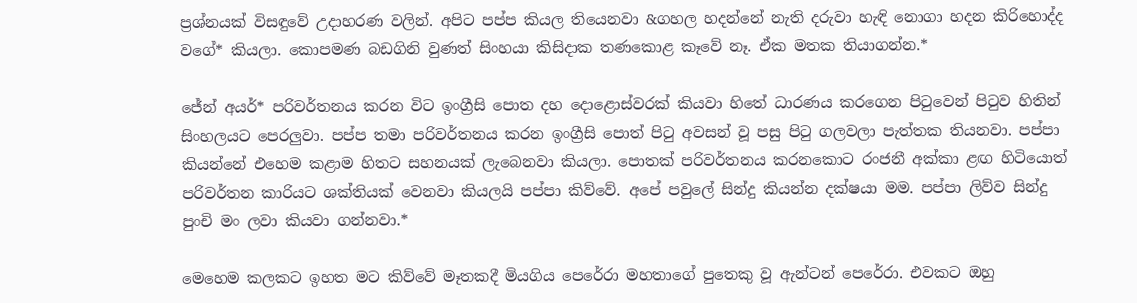ප්‍රශ්නයක් විසඳුවේ උදාහරණ වලින්. අපිට පප්ප කියල තියෙනවා &ගහල හදන්නේ නැති දරුවා හැඳි නොගා හදන කිරිහොද්ද වගේ* කියලා. කොපමණ බඩගිනි වුණත් සිංහයා කිසිදාක තණකොළ කෑවේ නෑ. ඒක මතක තියාගන්න.*

ජේන් අයර්* පරිවර්තනය කරන විට ඉංග්‍රීසි පොත දහ දොළොස්වරක් කියවා හිතේ ධාරණය කරගෙන පිටුවෙන් පිටුව හිතින් සිංහලයට පෙරලුවා. පප්ප තමා පරිවර්තනය කරන ඉංග්‍රීසි පොත් පිටු අවසන් වූ පසු පිටු ගලවලා පැත්තක තියනවා. පප්පා කියන්නේ එහෙම කළාම හිතට සහනයක් ලැබෙනවා කියලා. පොතක් පරිවර්තනය කරනකොට රංජනී අක්කා ළඟ හිටියොත් පරිවර්තන කාරියට ශක්තියක් වෙනවා කියලයි පප්පා කිව්වේ. අපේ පවුලේ සින්දු කියන්න දක්ෂයා මම. පප්පා ලිව්ව සින්දු පුංචි මං ලවා කියවා ගන්නවා.*

මෙහෙම කලකට ඉහත මට කිව්වේ මෑතකදී මියගිය පෙරේරා මහතාගේ පුතෙකු වූ ඇන්ටන් පෙරේරා. එවකට ඔහු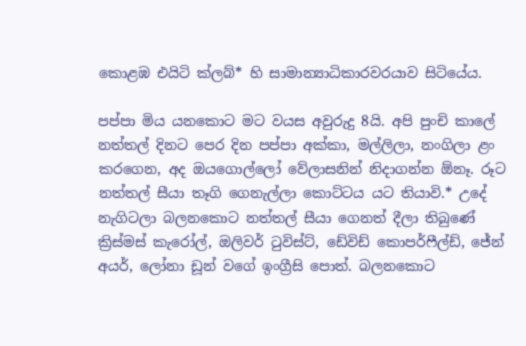කොළඹ එයිටි ක්ලබ්* හි සාමාන්‍යාධිකාරවරයාව සිටියේය.

පප්පා මිය යනකොට මට වයස අවුරුදු 8යි. අපි පුංචි කාලේ නත්තල් දිනට පෙර දින පප්පා අක්කා, මල්ලිලා, නංගිලා ළං කරගෙන, අද ඔයගොල්ලෝ වේලාසනින් නිදාගන්න ඕනෑ. රූට නත්තල් සීයා තෑගි ගෙනැල්ලා කොට්ටය යට තියාවි.* උදේ නැගිටලා බලනකොට නත්තල් සීයා ගෙනත් දීලා තිබුණේ ක්‍රිස්මස් කැරෝල්, ඔලිවර් ටුවිස්ට්, ඩේවිඩ් කොපර්ෆීල්ඩ්, ජේන් අයර්, ලෝනා ඩූන් වගේ ඉංග්‍රීසි පොත්. බලනකොට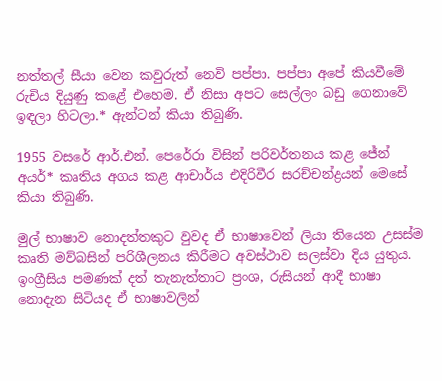නත්තල් සීයා වෙන කවුරුත් නෙවි පප්පා. පප්පා අපේ කියවීමේ රුචිය දියුණු කළේ එහෙම. ඒ නිසා අපට සෙල්ලං බඩු ගෙනාවේ ඉඳලා හිටලා.* ඇන්ටන් කියා තිබුණි.

1955 වසරේ ආර්.එන්. පෙරේරා විසින් පරිවර්තනය කළ ජේන් අයර්* කෘතිය අගය කළ ආචාර්ය එදිරිවීර සරච්චන්ද්‍රයන් මෙසේ කියා තිබුණි.

මුල් භාෂාව නොදත්තකුට වුවද ඒ භාෂාවෙන් ලියා තියෙන උසස්ම කෘති මව්බසින් පරිශීලනය කිරීමට අවස්ථාව සලස්වා දිය යුතුය. ඉංග්‍රීසිය පමණක් දත් තැනැත්තාට ප්‍රංශ, රුසියන් ආදී භාෂා නොදැන සිටියද ඒ භාෂාවලින්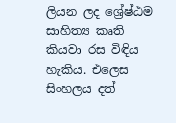ලියන ලද ශ්‍රේෂ්ඨම සාහිත්‍ය කෘති කියවා රස විඳිය හැකිය. එලෙස සිංහලය දත්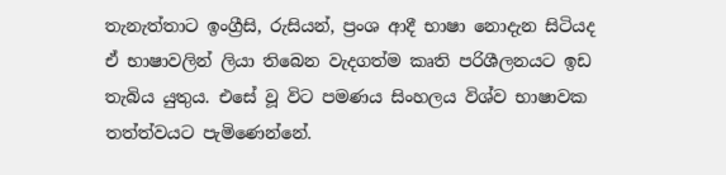තැනැත්තාට ඉංග්‍රීසි, රුසියන්, ප්‍රංශ ආදී භාෂා නොදැන සිටියද ඒ භාෂාවලින් ලියා තිබෙන වැදගත්ම කෘති පරිශීලනයට ඉඩ තැබිය යුතුය. එසේ වූ විට පමණය සිංහලය විශ්ව භාෂාවක තත්ත්වයට පැමිණෙන්නේ.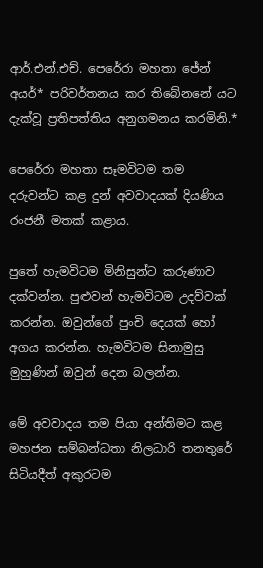ආර්.එන්.එච්. පෙරේරා මහතා ජේන් අයර්* පරිවර්තනය කර තිබේනනේ යට දැක්වූ ප්‍රතිපත්තිය අනුගමනය කරමිනි.*

පෙරේරා මහතා සෑමවිටම තම දරුවන්ට කළ දුන් අවවාදයක් දියණිය රංජනී මතක් කළාය.

පුතේ හැමවිටම මිනිසුන්ට කරුණාව දක්වන්න. පුළුවන් හැමවිටම උදව්වක් කරන්න. ඔවුන්ගේ පුංචි දෙයක් හෝ අගය කරන්න. හැමවිටම සිනාමුසු මුහුණින් ඔවුන් දෙන බලන්න.

මේ අවවාදය තම පියා අන්තිමට කළ මහජන සම්බන්ධතා නිලධාරි තනතුරේ සිටියදීත් අකුරටම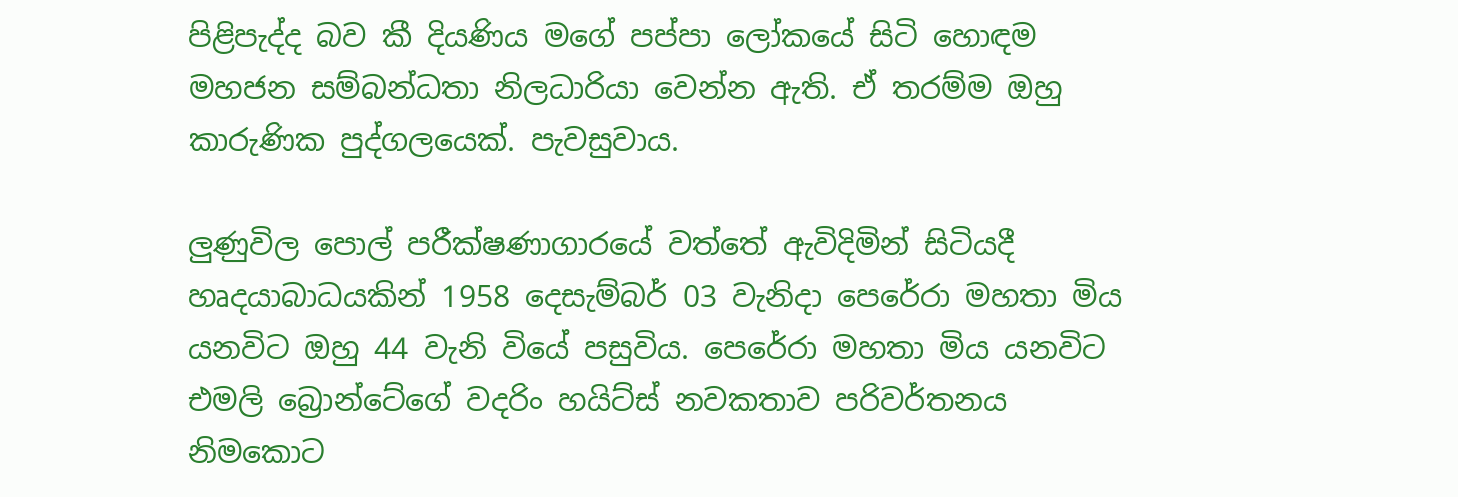පිළිපැද්ද බව කී දියණිය මගේ පප්පා ලෝකයේ සිටි හොඳම මහජන සම්බන්ධතා නිලධාරියා වෙන්න ඇති. ඒ තරම්ම ඔහු කාරුණික පුද්ගලයෙක්. පැවසුවාය.

ලුණුවිල පොල් පරීක්ෂණාගාරයේ වත්තේ ඇවිදිමින් සිටියදී හෘදයාබාධයකින් 1958 දෙසැම්බර් 03 වැනිදා පෙරේරා මහතා මිය යනවිට ඔහු 44 වැනි වියේ පසුවිය. පෙරේරා මහතා මිය යනවිට එමලි බ්‍රොන්ටේගේ වදරිං හයිට්ස් නවකතාව පරිවර්තනය නිමකොට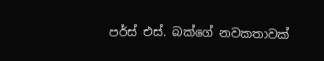පර්ස් එස්. බක්ගේ නවකතාවක්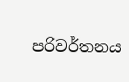පරිවර්තනය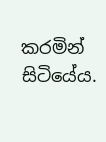කරමින් සිටියේය.